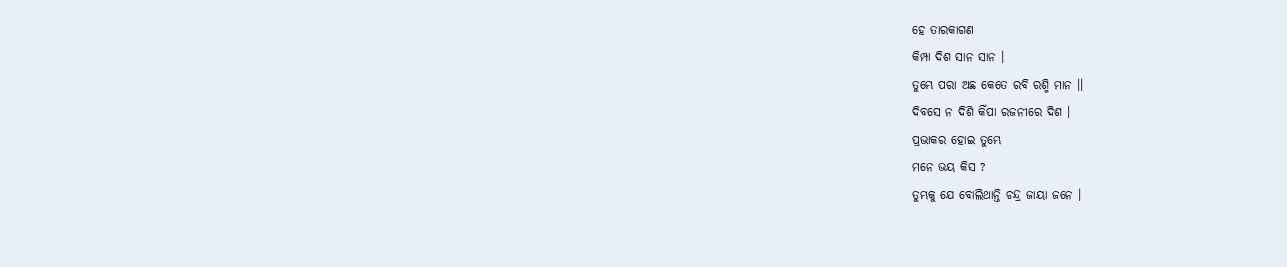ହେ ତାରକାଗଣ
କିମ୍ପା ଦିଶ ସାନ ସାନ ।
ତୁମ୍ଭେ ପରା ଅଛ କେତେ ରବି ରଶ୍ମି ମାନ ।।
ଦିବସେ ନ ଦିଶି କିଁପା ରଜନୀରେ ଦିଶ ।
ପ୍ରଭାକର ହୋଇ ତୁମ୍ଭେ
ମନେ ଭୟ କିସ ?
ତୁମ୍ଭକୁ ଯେ ବୋଲିଥାନ୍ତି ଚନ୍ଦ୍ର ଜାୟା ଜନେ ।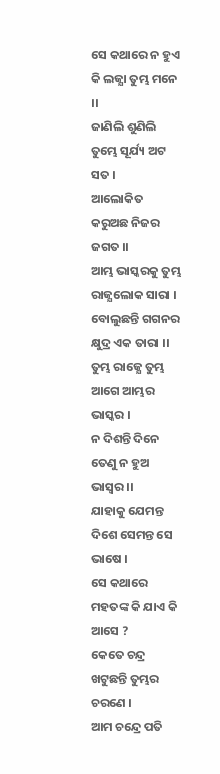ସେ କଥାରେ ନ ହୁଏ କି ଲଜ୍ଯା ତୁମ୍ଭ ମନେ ।।
ଜାଣିଲି ଶୁଣିଲି ତୁମ୍ଭେ ସୂର୍ଯ୍ୟ ଅଟ ସତ ।
ଆଲୋକିତ କରୁଅଛ ନିଜର ଜଗତ ।।
ଆମ୍ଭ ଭାସ୍କରକୁ ତୁମ୍ଭ ରାଜ୍ଯଲୋକ ସାରା ।
ବୋଲୁଛନ୍ତି ଗଗନର କ୍ଷୁଦ୍ର ଏକ ତାରା ।।
ତୁମ୍ଭ ରାଜ୍ଯେ ତୁମ୍ଭ ଆଗେ ଆମ୍ଭର ଭାସ୍କର ।
ନ ଦିଶନ୍ତି ଦିନେ ତେଣୁ ନ ହୁଅ ଭାସ୍ବର ।।
ଯାହାକୁ ଯେମନ୍ତ ଦିଶେ ସେମନ୍ତ ସେ ଭାଷେ ।
ସେ କଥାରେ ମହତଙ୍କ କି ଯାଏ କି ଆସେ ?
କେତେ ଚନ୍ଦ୍ର ଖଟୁଛନ୍ତି ତୁମ୍ଭର ଚରଣେ ।
ଆମ ଚନ୍ଦ୍ରେ ପତି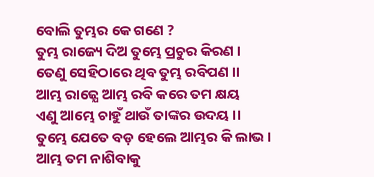ବୋଲି ତୁମ୍ଭର କେ ଗଣେ ?
ତୁମ୍ଭ ରାଜ୍ୟେ ଦିଅ ତୁମ୍ଭେ ପ୍ରଚୁର କିରଣ ।
ତେଣୁ ସେହିଠାରେ ଥିବ ତୁମ୍ଭ ରବିପଣ ।।
ଆମ୍ଭ ରାଜ୍ଯେ ଆମ୍ଭ ରବି କରେ ତମ କ୍ଷୟ
ଏଣୁ ଆମ୍ଭେ ଚାହୁଁ ଥାଉଁ ତାଙ୍କର ଉଦୟ ।।
ତୁମ୍ଭେ ଯେତେ ବଡ଼ ହେଲେ ଆମ୍ଭର କି ଲାଭ ।
ଆମ୍ଭ ତମ ନାଶିବାକୁ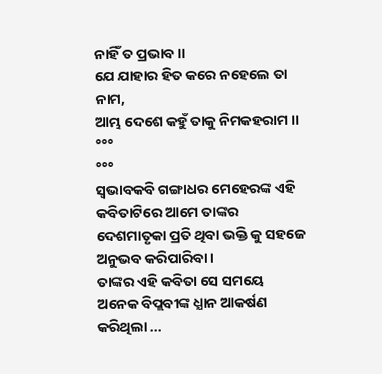ନାହିଁ ତ ପ୍ରଭାବ ।।
ଯେ ଯାହାର ହିତ କରେ ନହେଲେ ତା ନାମ,
ଆମ୍ଭ ଦେଶେ କହୁଁ ତାକୁ ନିମକହରାମ ।।
°°°
°°°
ସ୍ବଭାବକବି ଗଙ୍ଗାଧର ମେହେରଙ୍କ ଏହି
କବିତାଟିରେ ଆମେ ତାଙ୍କର ଦେଶମାତୃକା ପ୍ରତି ଥିବା ଭକ୍ତି କୁ ସହଜେ ଅନୁଭବ କରିପାରିବା ।
ତାଙ୍କର ଏହି କବିତା ସେ ସମୟେ ଅନେକ ବିପ୍ଲବୀଙ୍କ ଧ୍ଯାନ ଆକର୍ଷଣ କରିଥିଲା ...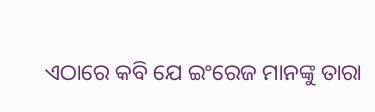ଏଠାରେ କବି ଯେ ଇଂରେଜ ମାନଙ୍କୁ ତାରା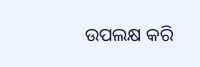ଉପଲକ୍ଷ କରି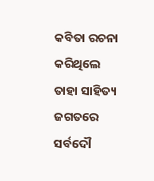କବିତା ରଚନା କରିଥିଲେ ତାହା ସାହିତ୍ୟ ଜଗତରେ ସର୍ବଦୌ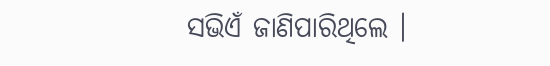ସଭିଏଁ ଜାଣିପାରିଥିଲେ ।